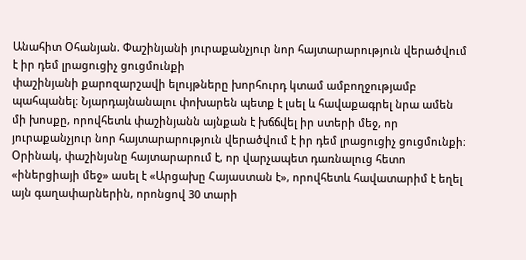Անահիտ Օհանյան. Փաշինյանի յուրաքանչյուր նոր հայտարարություն վերածվում է իր դեմ լրացուցիչ ցուցմունքի
փաշինյանի քարոզարշավի ելույթները խորհուրդ կտամ ամբողջությամբ պահպանել։ Նյարդայնանալու փոխարեն պետք է լսել և հավաքագրել նրա ամեն մի խոսքը, որովհետև փաշինյանն այնքան է խճճվել իր ստերի մեջ, որ յուրաքանչյուր նոր հայտարարություն վերածվում է իր դեմ լրացուցիչ ցուցմունքի։
Օրինակ, փաշինյսնը հայտարարում է, որ վարչապետ դառնալուց հետո «իներցիայի մեջ» ասել է «Արցախը Հայաստան է», որովհետև հավատարիմ է եղել այն գաղափարներին, որոնցով 30 տարի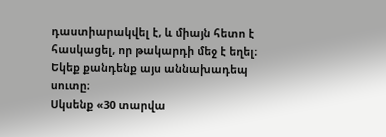դաստիարակվել է, և միայն հետո է հասկացել, որ թակարդի մեջ է եղել։
Եկեք քանդենք այս աննախադեպ սուտը։
Սկսենք «30 տարվա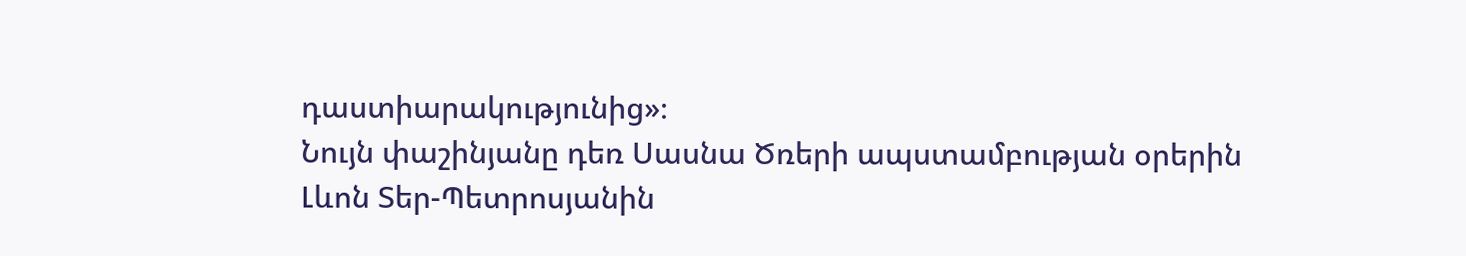դաստիարակությունից»։
Նույն փաշինյանը դեռ Սասնա Ծռերի ապստամբության օրերին Լևոն Տեր-Պետրոսյանին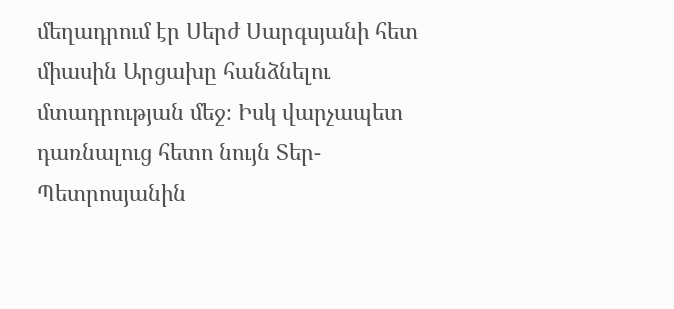մեղադրում էր Սերժ Սարգսյանի հետ միասին Արցախը հանձնելու մտադրության մեջ։ Իսկ վարչապետ դառնալուց հետո նույն Տեր-Պետրոսյանին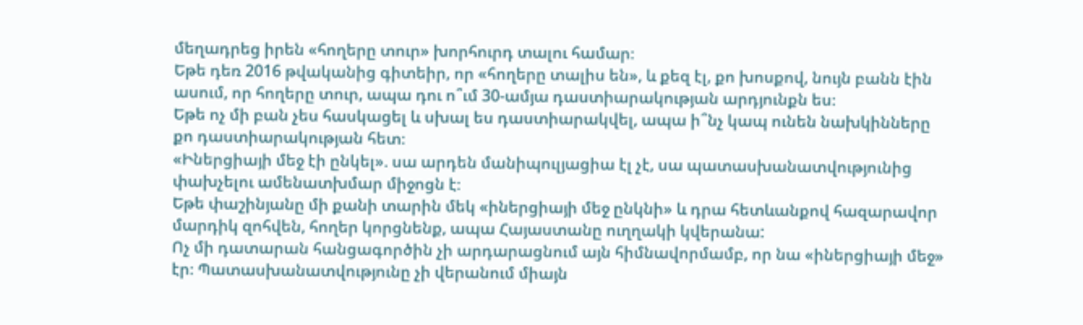մեղադրեց իրեն «հողերը տուր» խորհուրդ տալու համար։
Եթե դեռ 2016 թվականից գիտեիր, որ «հողերը տալիս են», և քեզ էլ, քո խոսքով, նույն բանն էին ասում, որ հողերը տուր, ապա դու ո՞ւմ 30-ամյա դաստիարակության արդյունքն ես։
Եթե ոչ մի բան չես հասկացել և սխալ ես դաստիարակվել, ապա ի՞նչ կապ ունեն նախկինները քո դաստիարակության հետ։
«Իներցիայի մեջ էի ընկել». սա արդեն մանիպուլյացիա էլ չէ, սա պատասխանատվությունից փախչելու ամենատխմար միջոցն է։
Եթե փաշինյանը մի քանի տարին մեկ «իներցիայի մեջ ընկնի» և դրա հետևանքով հազարավոր մարդիկ զոհվեն, հողեր կորցնենք, ապա Հայաստանը ուղղակի կվերանա:
Ոչ մի դատարան հանցագործին չի արդարացնում այն հիմնավորմամբ, որ նա «իներցիայի մեջ» էր։ Պատասխանատվությունը չի վերանում միայն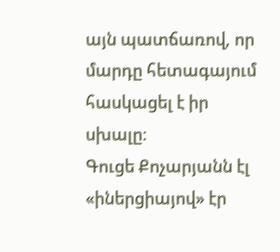այն պատճառով, որ մարդը հետագայում հասկացել է իր սխալը։
Գուցե Քոչարյանն էլ «իներցիայով» էր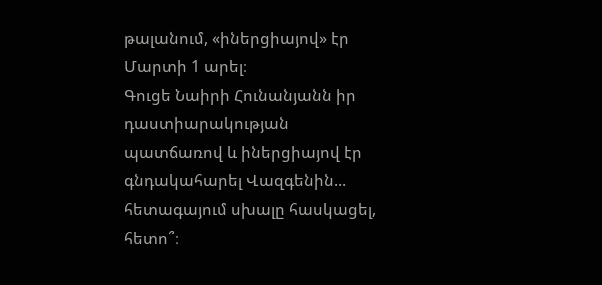թալանում, «իներցիայով» էր Մարտի 1 արել։
Գուցե Նաիրի Հունանյանն իր դաստիարակության պատճառով և իներցիայով էր գնդակահարել Վազգենին... հետագայում սխալը հասկացել, հետո՞։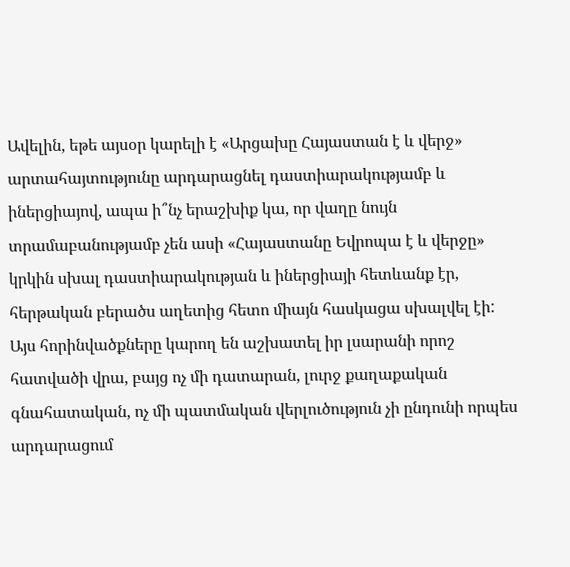Ավելին, եթե այսօր կարելի է «Արցախը Հայաստան է և վերջ» արտահայտությունը արդարացնել դաստիարակությամբ և իներցիայով, ապա ի՞նչ երաշխիք կա, որ վաղը նույն տրամաբանությամբ չեն ասի «Հայաստանը Եվրոպա է և վերջը» կրկին սխալ դաստիարակության և իներցիայի հետևանք էր, հերթական բերածս աղետից հետո միայն հասկացա սխալվել էի:
Այս հորինվածքները կարող են աշխատել իր լսարանի որոշ հատվածի վրա, բայց ոչ մի դատարան, լուրջ քաղաքական գնահատական, ոչ մի պատմական վերլուծություն չի ընդունի որպես արդարացում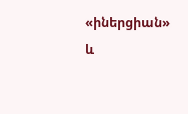«իներցիան» և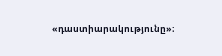«դաստիարակությունը»։